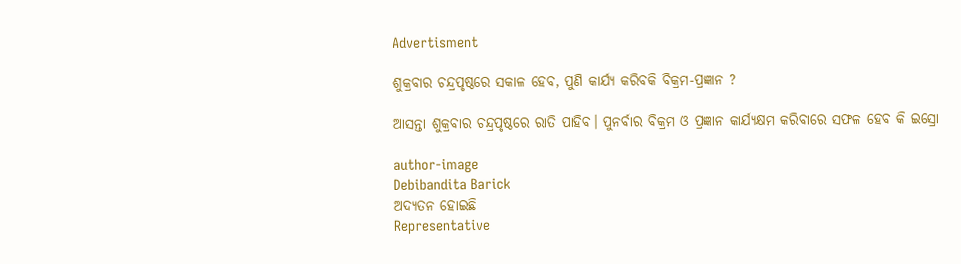Advertisment

ଶୁକ୍ରବାର ଚନ୍ଦ୍ରପୃଷ୍ଠରେ ସକାଳ ହେବ, ପୁଣି କାର୍ଯ୍ୟ କରିବକି ବିକ୍ରମ-ପ୍ରଜ୍ଞାନ ?

ଆସନ୍ତା ଶୁକ୍ରବାର ଚନ୍ଦ୍ରପୃଷ୍ଠରେ ରାତି ପାହିବ। ପୁନର୍ବାର ବିକ୍ରମ ଓ ପ୍ରଜ୍ଞାନ କାର୍ଯ୍ୟକ୍ଷମ କରିବାରେ ସଫଳ ହେବ କି ଇସ୍ରୋ

author-image
Debibandita Barick
ଅଦ୍ୟତନ ହୋଇଛି
Representative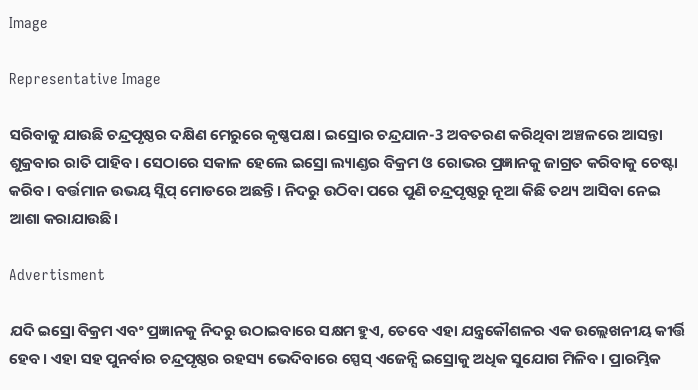Image

Representative Image

ସରିବାକୁ ଯାଉଛି ଚନ୍ଦ୍ରପୃଷ୍ଠର ଦକ୍ଷିଣ ମେରୁରେ କୃଷ୍ଣପକ୍ଷ। ଇସ୍ରୋର ଚନ୍ଦ୍ରଯାନ-3 ଅବତରଣ କରିଥିବା ଅଞ୍ଚଳରେ ଆସନ୍ତା ଶୁକ୍ରବାର ରାତି ପାହିବ। ସେଠାରେ ସକାଳ ହେଲେ ଇସ୍ରୋ ଲ୍ୟାଣ୍ଡର ବିକ୍ରମ ଓ ରୋଭର ପ୍ରଜ୍ଞାନକୁ ଜାଗ୍ରତ କରିବାକୁ ଚେଷ୍ଟା କରିବ। ବର୍ତ୍ତମାନ ଉଭୟ ସ୍ଲିପ୍ ମୋଡରେ ଅଛନ୍ତି। ନିଦରୁ ଉଠିବା ପରେ ପୁଣି ଚନ୍ଦ୍ରପୃଷ୍ଠରୁ ନୂଆ କିଛି ତଥ୍ୟ ଆସିବା ନେଇ ଆଶା କରାଯାଉଛି।

Advertisment

ଯଦି ଇସ୍ରୋ ବିକ୍ରମ ଏବଂ ପ୍ରଜ୍ଞାନକୁ ନିଦରୁ ଉଠାଇବାରେ ସକ୍ଷମ ହୁଏ, ତେବେ ଏହା ଯନ୍ତ୍ରକୌଶଳର ଏକ ଉଲ୍ଲେଖନୀୟ କୀର୍ତ୍ତି ହେବ। ଏହା ସହ ପୁନର୍ବାର ଚନ୍ଦ୍ରପୃଷ୍ଠର ରହସ୍ୟ ଭେଦିବାରେ ସ୍ପେସ୍ ଏଜେନ୍ସି ଇସ୍ରୋକୁ ଅଧିକ ସୁଯୋଗ ମିଳିବ। ପ୍ରାରମ୍ଭିକ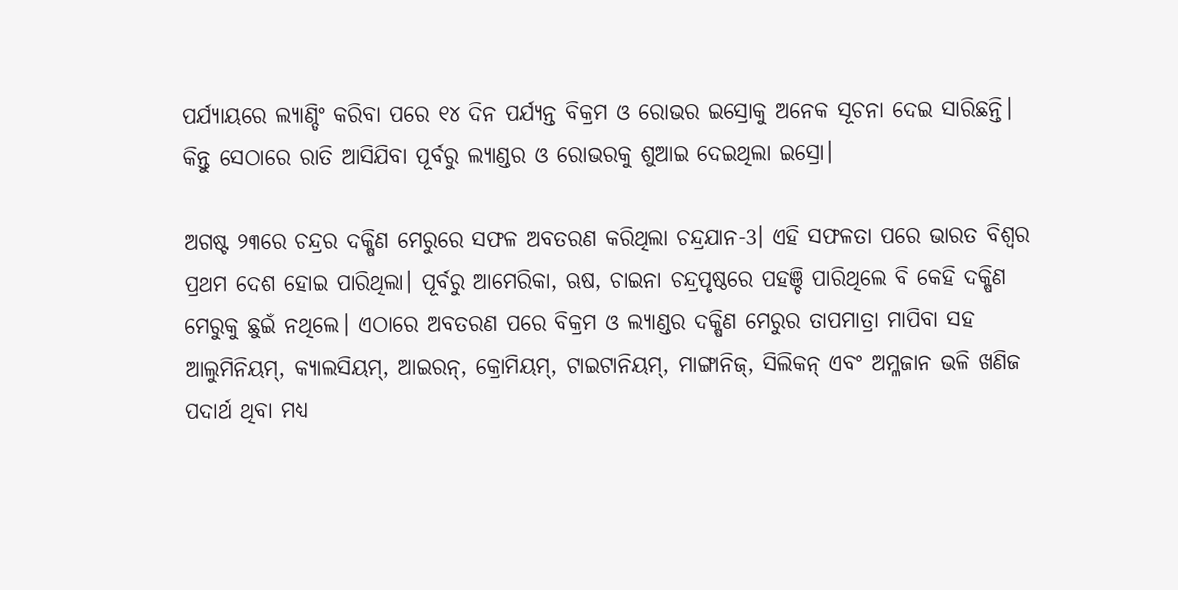ପର୍ଯ୍ୟାୟରେ ଲ୍ୟାଣ୍ଡିଂ କରିବା ପରେ ୧୪ ଦିନ ପର୍ଯ୍ୟନ୍ତ ବିକ୍ରମ ଓ ରୋଭର ଇସ୍ରୋକୁ ଅନେକ ସୂଚନା ଦେଇ ସାରିଛନ୍ତି। କିନ୍ତୁ ସେଠାରେ ରାତି ଆସିଯିବା ପୂର୍ବରୁ ଲ୍ୟାଣ୍ଡର ଓ ରୋଭରକୁ ଶୁଆଇ ଦେଇଥିଲା ଇସ୍ରୋ।

ଅଗଷ୍ଟ ୨୩ରେ ଚନ୍ଦ୍ରର ଦକ୍ଷିଣ ମେରୁରେ ସଫଳ ଅବତରଣ କରିଥିଲା ଚନ୍ଦ୍ରଯାନ-3। ଏହି ସଫଳତା ପରେ ଭାରତ ବିଶ୍ୱର ପ୍ରଥମ ଦେଶ ହୋଇ ପାରିଥିଲା। ପୂର୍ବରୁ ଆମେରିକା, ଋଷ, ଚାଇନା ଚନ୍ଦ୍ରପୃଷ୍ଠରେ ପହଞ୍ଚି ପାରିଥିଲେ ବି କେହି ଦକ୍ଷିଣ ମେରୁକୁ ଛୁଇଁ ନଥିଲେ। ଏଠାରେ ଅବତରଣ ପରେ ବିକ୍ରମ ଓ ଲ୍ୟାଣ୍ଡର ଦକ୍ଷିଣ ମେରୁର ତାପମାତ୍ରା ମାପିବା ସହ ଆଲୁମିନିୟମ୍, କ୍ୟାଲସିୟମ୍, ଆଇରନ୍, କ୍ରୋମିୟମ୍, ଟାଇଟାନିୟମ୍, ମାଙ୍ଗାନିଜ୍, ସିଲିକନ୍ ଏବଂ ଅମ୍ଳଜାନ ଭଳି ଖଣିଜ ପଦାର୍ଥ ଥିବା ମଧ୍ୟ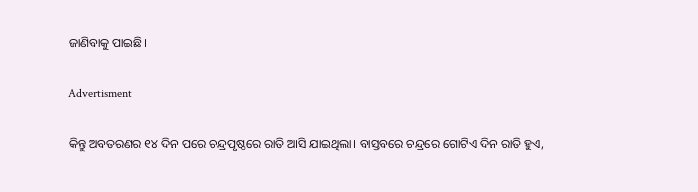ଜାଣିବାକୁ ପାଇଛି।

Advertisment

କିନ୍ତୁ ଅବତରଣର ୧୪ ଦିନ ପରେ ଚନ୍ଦ୍ରପୃଷ୍ଠରେ ରାତି ଆସି ଯାଇଥିଲା। ବାସ୍ତବରେ ଚନ୍ଦ୍ରରେ ଗୋଟିଏ ଦିନ ରାତି ହୁଏ,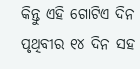କିନ୍ତୁ ଏହି ଗୋଟିଏ ଦିନ ପୃଥିବୀର ୧୪ ଦିନ ସହ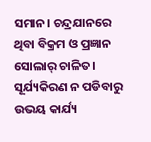ସମାନ। ଚନ୍ଦ୍ରଯାନରେ ଥିବା ବିକ୍ରମ ଓ ପ୍ରଜ୍ଞାନ ସୋଲାର୍ ଚାଳିତ। ସୂର୍ଯ୍ୟକିରଣ ନ ପଡିବାରୁ ଉଭୟ କାର୍ଯ୍ୟ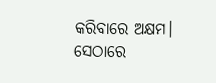କରିବାରେ ଅକ୍ଷମ। ସେଠାରେ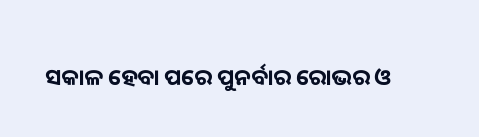ସକାଳ ହେବା ପରେ ପୁନର୍ବାର ରୋଭର ଓ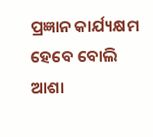ପ୍ରଜ୍ଞାନ କାର୍ଯ୍ୟକ୍ଷମ ହେବେ ବୋଲି ଆଶା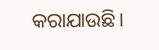କରାଯାଉଛି।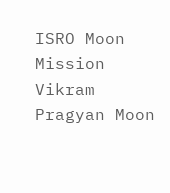ISRO Moon Mission Vikram Pragyan Moon